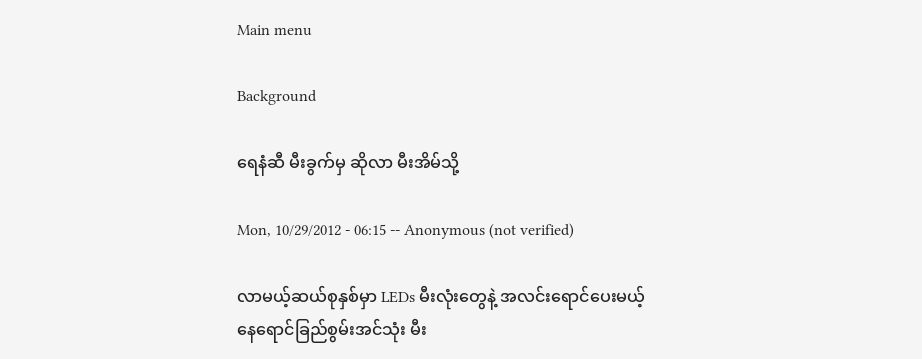Main menu

Background

ရေနံဆီ မီးခွက်မှ ဆိုလာ မီးအိမ်သို့

Mon, 10/29/2012 - 06:15 -- Anonymous (not verified)

လာမယ့်ဆယ်စုနှစ်မှာ LEDs မီးလုံးတွေနဲ့ အလင်းရောင်ပေးမယ့် နေရောင်ခြည်စွမ်းအင်သုံး မီး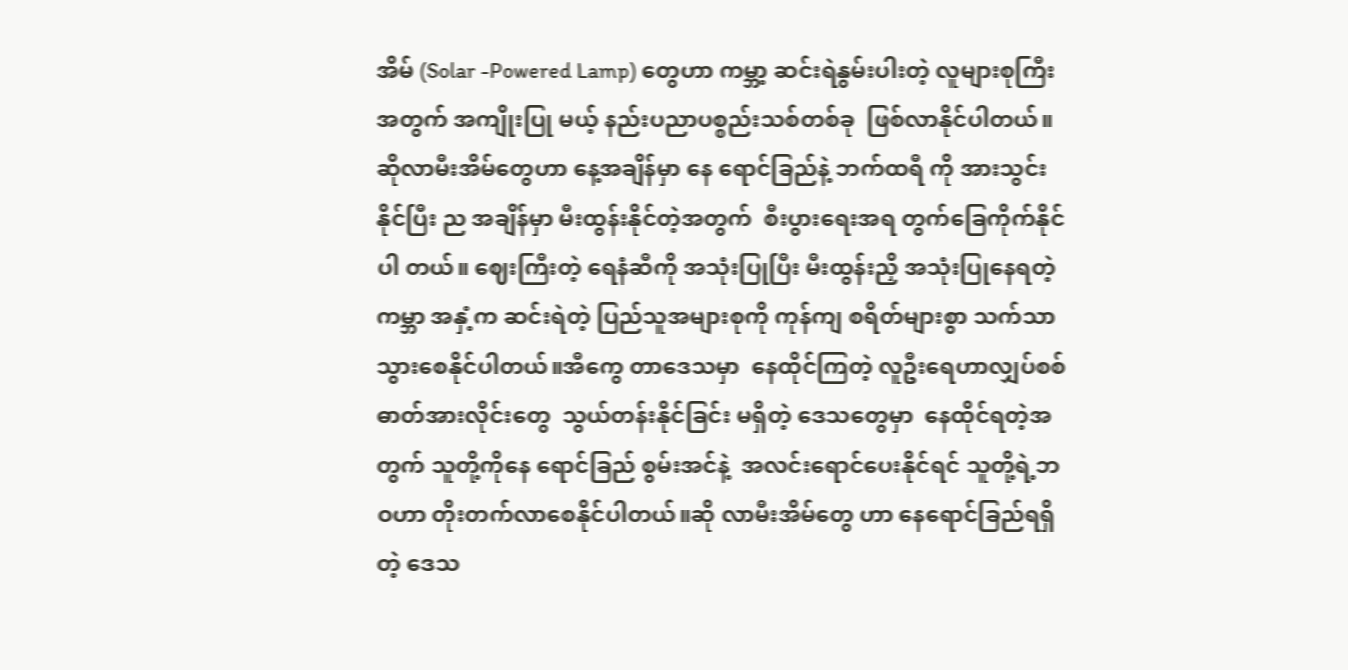အိမ် (Solar -Powered Lamp) တွေဟာ ကမ္ဘာ့ ဆင်းရဲနွမ်းပါးတဲ့ လူများစုကြီးအတွက် အကျိုးပြု မယ့် နည်းပညာပစ္စည်းသစ်တစ်ခု  ဖြစ်လာနိုင်ပါတယ်။ ဆိုလာမီးအိမ်တွေဟာ နေ့အချိန်မှာ နေ ရောင်ခြည်နဲ့ ဘက်ထရီ ကို အားသွင်းနိုင်ပြီး ည အချိန်မှာ မီးထွန်းနိုင်တဲ့အတွက်  စီးပွားရေးအရ တွက်ခြေကိုက်နိုင်ပါ တယ်။ ဈေးကြီးတဲ့ ရေနံဆီကို အသုံးပြုပြီး မီးထွန်းညှိ အသုံးပြုနေရတဲ့ ကမ္ဘာ အနှံ့က ဆင်းရဲတဲ့ ပြည်သူအများစုကို ကုန်ကျ စရိတ်များစွာ သက်သာသွားစေနိုင်ပါတယ်။အီကွေ တာဒေသမှာ  နေထိုင်ကြတဲ့ လူဦးရေဟာလျှပ်စစ် ဓာတ်အားလိုင်းတွေ  သွယ်တန်းနိုင်ခြင်း မရှိတဲ့ ဒေသတွေမှာ  နေထိုင်ရတဲ့အတွက် သူတို့ကိုနေ ရောင်ခြည် စွမ်းအင်နဲ့  အလင်းရောင်ပေးနိုင်ရင် သူတို့ရဲ့ဘဝဟာ တိုးတက်လာစေနိုင်ပါတယ်။ဆို လာမီးအိမ်တွေ ဟာ နေရောင်ခြည်ရရှိတဲ့ ဒေသ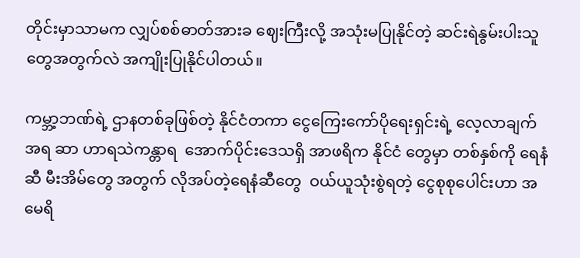တိုင်းမှာသာမက လျှပ်စစ်ဓာတ်အားခ ဈေးကြီးလို့ အသုံးမပြုနိုင်တဲ့ ဆင်းရဲနွမ်းပါးသူတွေအတွက်လဲ အကျိုးပြုနိုင်ပါတယ်။

ကမ္ဘာ့ဘဏ်ရဲ့ ဌာနတစ်ခုဖြစ်တဲ့ နိုင်ငံတကာ ငွေကြေးကော်ပိုရေးရှင်းရဲ့ လေ့လာချက်အရ ဆာ ဟာရသဲကန္တာရ  အောက်ပိုင်းဒေသရှိ အာဖရိက နိုင်ငံ တွေမှာ တစ်နှစ်ကို ရေနံဆီ မီးအိမ်တွေ အတွက် လိုအပ်တဲ့ရေနံဆီတွေ  ဝယ်ယူသုံးစွဲရတဲ့ ငွေစုစုပေါင်းဟာ အမေရိ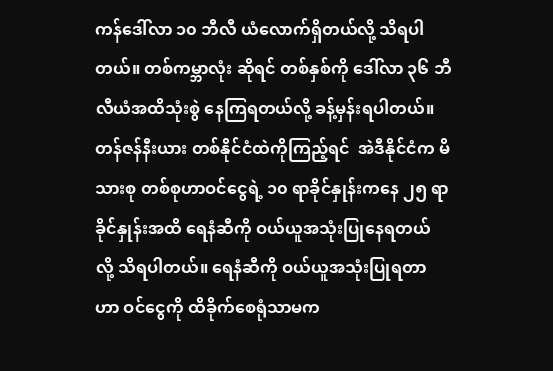ကန်ဒေါ်လာ ၁၀ ဘီလီ ယံလောက်ရှိတယ်လို့ သိရပါတယ်။ တစ်ကမ္ဘာလုံး ဆိုရင် တစ်နှစ်ကို ဒေါ်လာ ၃၆ ဘီလီယံအထိသုံးစွဲ နေကြရတယ်လို့ ခန့်မှန်းရပါတယ်။ တန်ဇန်နီးယား တစ်နိုင်ငံထဲကိုကြည့်ရင်  အဲဒီနိုင်ငံက မိသားစု တစ်စုဟာဝင်ငွေရဲ့ ၁၀ ရာခိုင်နှုန်းကနေ ၂၅ ရာ ခိုင်နှုန်းအထိ ရေနံဆီကို ဝယ်ယူအသုံးပြုနေရတယ် လို့ သိရပါတယ်။ ရေနံဆီကို ဝယ်ယူအသုံးပြုရတာ ဟာ ဝင်ငွေကို ထိခိုက်စေရုံသာမက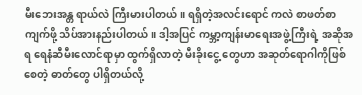မီးဘေးအန္တ ရာယ်လဲ ကြီးမားပါတယ်။ ရရှိတဲ့အလင်းရောင် ကလဲ စာဖတ်စာကျက်ဖို့ သိပ်အားနည်းပါတယ်။ ဒါ့အပြင် ကမ္ဘာ့ကျန်းမာရေးအဖွဲ့ကြီးရဲ့ အဆိုအရ ရေနံဆီမီးလောင်ရာမှာ ထွက်ရှိလာတဲ့ မီးခိုးငွေ့ တွေဟာ အဆုတ်ရောဂါကိုဖြစ်စေတဲ့ ဓာတ်တွေ ပါရှိတယ်လို့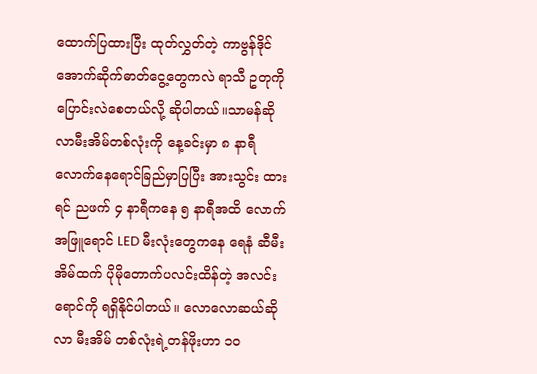ထောက်ပြထားပြီး ထုတ်လွှတ်တဲ့ ကာဗွန်ဒိုင်အောက်ဆိုက်ဓာတ်ငွေ့တွေကလဲ ရာသီ ဥတုကို ပြောင်းလဲစေတယ်လို့ ဆိုပါတယ်။သာမန်ဆိုလာမီးအိမ်တစ်လုံးကို နေ့ခင်းမှာ ၈ နာရီလောက်နေရောင်ခြည်မှာပြပြီး အားသွင်း ထားရင် ညဖက် ၄ နာရီကနေ ၅ နာရီအထိ လောက် အဖြူရောင် LED မီးလုံးတွေကနေ ရေနံ ဆီမီးအိမ်ထက် ပိုမိုတောက်ပလင်းထိန်တဲ့ အလင်း ရောင်ကို ရရှိနိုင်ပါတယ်။ လောလောဆယ်ဆိုလာ မီးအိမ် တစ်လုံးရဲ့တန်ဖိုးဟာ ၁၀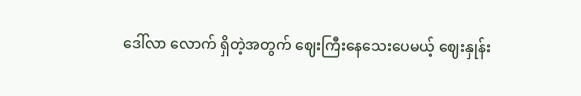ဒေါ်လာ လောက် ရှိတဲ့အတွက် ဈေးကြီးနေသေးပေမယ့် ဈေးနှုန်း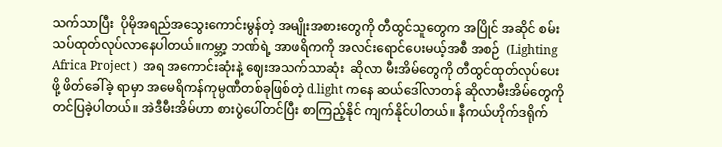သက်သာပြီး  ပိုမိုအရည်အသွေးကောင်းမွန်တဲ့ အမျိုးအစားတွေကို တီထွင်သူတွေက အပြိုင် အဆိုင် စမ်းသပ်ထုတ်လုပ်လာနေပါတယ်။ကမ္ဘာ့ ဘဏ်ရဲ့ အာဖရိကကို အလင်းရောင်ပေးမယ့်အစီ အစဉ်  (Lighting Africa Project )  အရ အကောင်းဆုံးနဲ့ ဈေးအသက်သာဆုံး  ဆိုလာ မီးအိမ်တွေကို တီထွင်ထုတ်လုပ်ပေးဖို့ ဖိတ်ခေါ်ခဲ့ ရာမှာ အမေရိကန်ကုမ္ပဏီတစ်ခုဖြစ်တဲ့ d.light ကနေ ဆယ်ဒေါ်လာတန် ဆိုလာမီးအိမ်တွေကို တင်ပြခဲ့ပါတယ်။ အဲဒီမီးအိမ်ဟာ စားပွဲပေါ်တင်ပြီး စာကြည့်နိုင် ကျက်နိုင်ပါတယ်။ နီကယ်ဟိုက်ဒရိုက်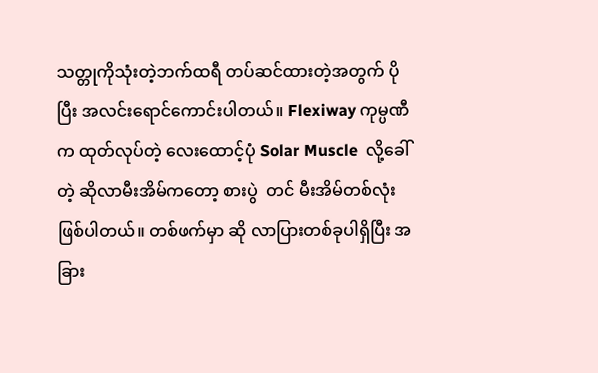သတ္တုကိုသုံးတဲ့ဘက်ထရီ တပ်ဆင်ထားတဲ့အတွက် ပိုပြီး အလင်းရောင်ကောင်းပါတယ်။ Flexiway ကုမ္ပဏီက ထုတ်လုပ်တဲ့ လေးထောင့်ပုံ Solar Muscle  လို့ခေါ်တဲ့ ဆိုလာမီးအိမ်ကတော့ စားပွဲ  တင် မီးအိမ်တစ်လုံးဖြစ်ပါတယ်။ တစ်ဖက်မှာ ဆို လာပြားတစ်ခုပါရှိပြီး အခြား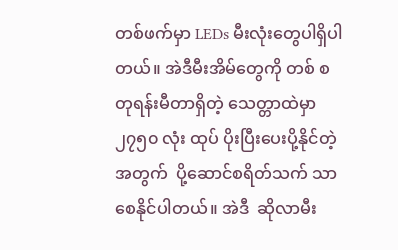တစ်ဖက်မှာ LEDs မီးလုံးတွေပါရှိပါတယ်။ အဲဒီမီးအိမ်တွေကို တစ် စတုရန်းမီတာရှိတဲ့ သေတ္တာထဲမှာ ၂၇၅၀ လုံး ထုပ် ပိုးပြီးပေးပို့နိုင်တဲ့အတွက်  ပို့ဆောင်စရိတ်သက် သာစေနိုင်ပါတယ်။ အဲဒီ  ဆိုလာမီး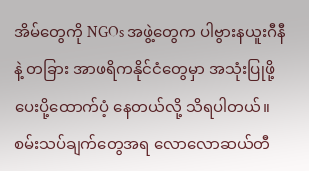အိမ်တွေကို NGOs အဖွဲ့တွေက ပါဗွားနယူးဂီနီနဲ့ တခြား အာဖရိကနိုင်ငံတွေမှာ အသုံးပြုဖို့ပေးပို့ထောက်ပံ့ နေတယ်လို့ သိရပါတယ်။စမ်းသပ်ချက်တွေအရ လောလောဆယ်တီ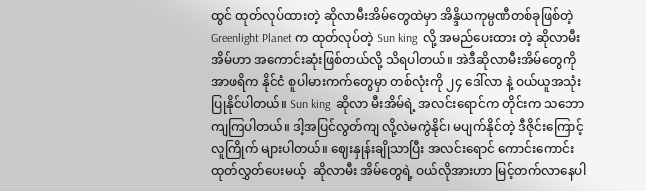ထွင် ထုတ်လုပ်ထားတဲ့ ဆိုလာမီးအိမ်တွေထဲမှာ အိန္ဒိယကုမ္ပဏီတစ်ခုဖြစ်တဲ့ Greenlight Planet က ထုတ်လုပ်တဲ့ Sun king  လို့ အမည်ပေးထား တဲ့ ဆိုလာမီးအိမ်ဟာ အကောင်းဆုံးဖြစ်တယ်လို့ သိရပါတယ်။ အဲဒီဆိုလာမီးအိမ်တွေကို အာဖရိက နိုင်ငံ စူပါမားကက်တွေမှာ တစ်လုံးကို ၂၄ ဒေါ်လာ နဲ့ ဝယ်ယူအသုံးပြုနိုင်ပါတယ်။ Sun king  ဆိုလာ မီးအိမ်ရဲ့ အလင်းရောင်က တိုင်းက သဘောကျကြပါတယ်။ ဒါ့အပြင်လွတ်ကျ လို့လဲမကွဲနိုင်၊ မပျက်နိုင်တဲ့ ဒီဇိုင်းကြောင့် လူကြိုက် များပါတယ်။ ဈေးနှုန်းချိုသာပြီး အလင်းရောင် ကောင်းကောင်း ထုတ်လွှတ်ပေးမယ့်  ဆိုလာမီး အိမ်တွေရဲ့ ဝယ်လိုအားဟာ မြင့်တက်လာနေပါ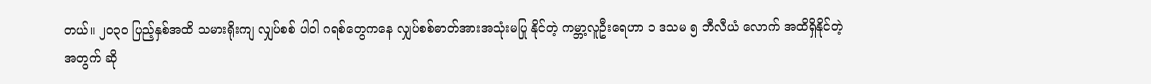တယ်။ ၂၀၃၀ ပြည့်နှစ်အထိ သမားရိုးကျ လျှပ်စစ် ပါဝါ ဂရစ်တွေကနေ လျှပ်စစ်ဓာတ်အားအသုံးမပြု နိုင်တဲ့ ကမ္ဘာ့လူဦးရေဟာ ၁ ဒသမ ၅ ဘီလီယံ လောက် အထိရှိနိုင်တဲ့အတွက် ဆို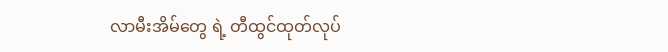လာမီးအိမ်တွေ ရဲ့ တီထွင်ထုတ်လုပ်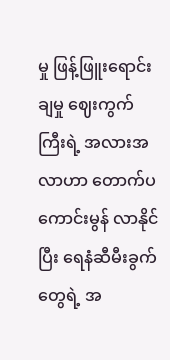မှု ဖြန့်ဖြူးရောင်းချမှု ဈေးကွက် ကြီးရဲ့ အလားအလာဟာ တောက်ပကောင်းမွန် လာနိုင်ပြီး ရေနံဆီမီးခွက်တွေရဲ့ အ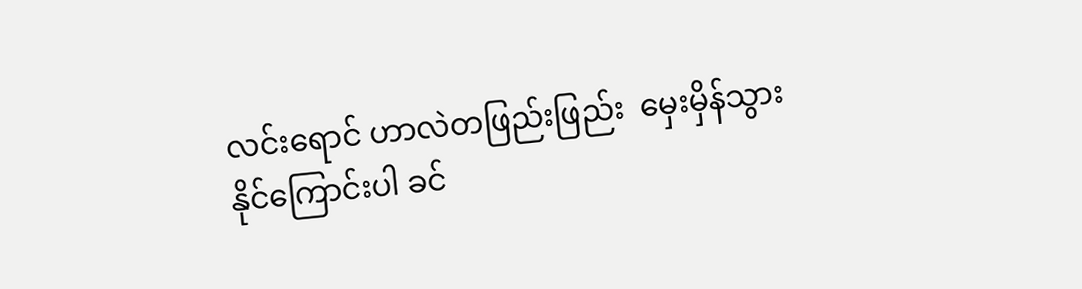လင်းရောင် ဟာလဲတဖြည်းဖြည်း  မှေးမှိန်သွားနိုင်ကြောင်းပါ ခင်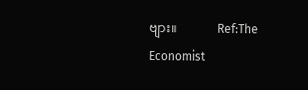ဗျား။             Ref:The Economist